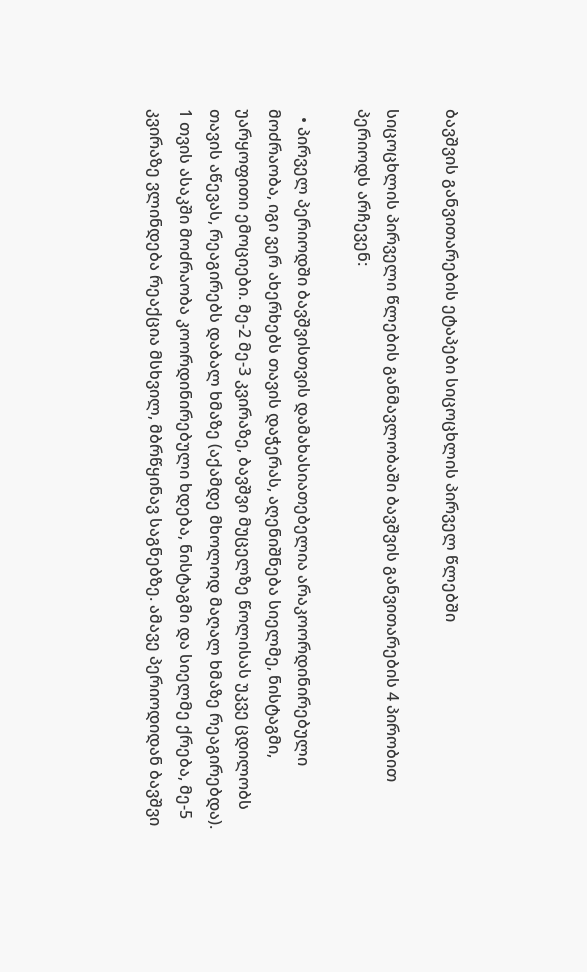ბავშვის განვითარების ეტაპები სიცოცხლის პირველ წლებში

სიცოცხლის პირველი წლების განმავლობაში ბავშვის განვითარების 4 პირობით პერიოდს არჩევენ:

  • პირველ პერიოდში ბავშვისთვის დამახასიათებელია არაკოორდინირებული მოძრაობა, იგი ვერ ახერხებს თავის დაჭერას, აღენიშნება სიელმე, ნისტაგმი, უარყოფითი ემოციები. მე-2 მე-3 კვირაზე, ბავშვი მუცელზე წოლისას უკვე ცდილობს თავის აწევას, რეაგირებს დაბალ ხმაზე (აქამდე მხოლოდ მაღალ ხმაზე რეაგირებდა). 1 თვის ასაკში მოძრაობა კოორდინირებული ხდება, ნისტაგმი და სიელმე ქრება, მე-5 კვირაზე ვლინდება რეაქცია მსხვილ, მბრწყინავ საგნებზე. ამავე პერიოდიდან ბავშვი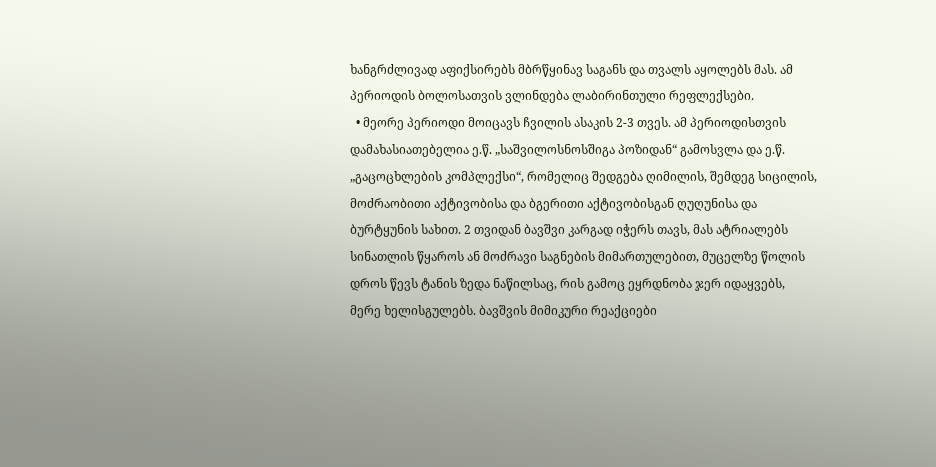ხანგრძლივად აფიქსირებს მბრწყინავ საგანს და თვალს აყოლებს მას. ამ პერიოდის ბოლოსათვის ვლინდება ლაბირინთული რეფლექსები.
  • მეორე პერიოდი მოიცავს ჩვილის ასაკის 2-3 თვეს. ამ პერიოდისთვის დამახასიათებელია ე.წ. „საშვილოსნოსშიგა პოზიდან“ გამოსვლა და ე.წ. „გაცოცხლების კომპლექსი“, რომელიც შედგება ღიმილის, შემდეგ სიცილის, მოძრაობითი აქტივობისა და ბგერითი აქტივობისგან ღუღუნისა და ბურტყუნის სახით. 2 თვიდან ბავშვი კარგად იჭერს თავს, მას ატრიალებს სინათლის წყაროს ან მოძრავი საგნების მიმართულებით, მუცელზე წოლის დროს წევს ტანის ზედა ნაწილსაც, რის გამოც ეყრდნობა ჯერ იდაყვებს, მერე ხელისგულებს. ბავშვის მიმიკური რეაქციები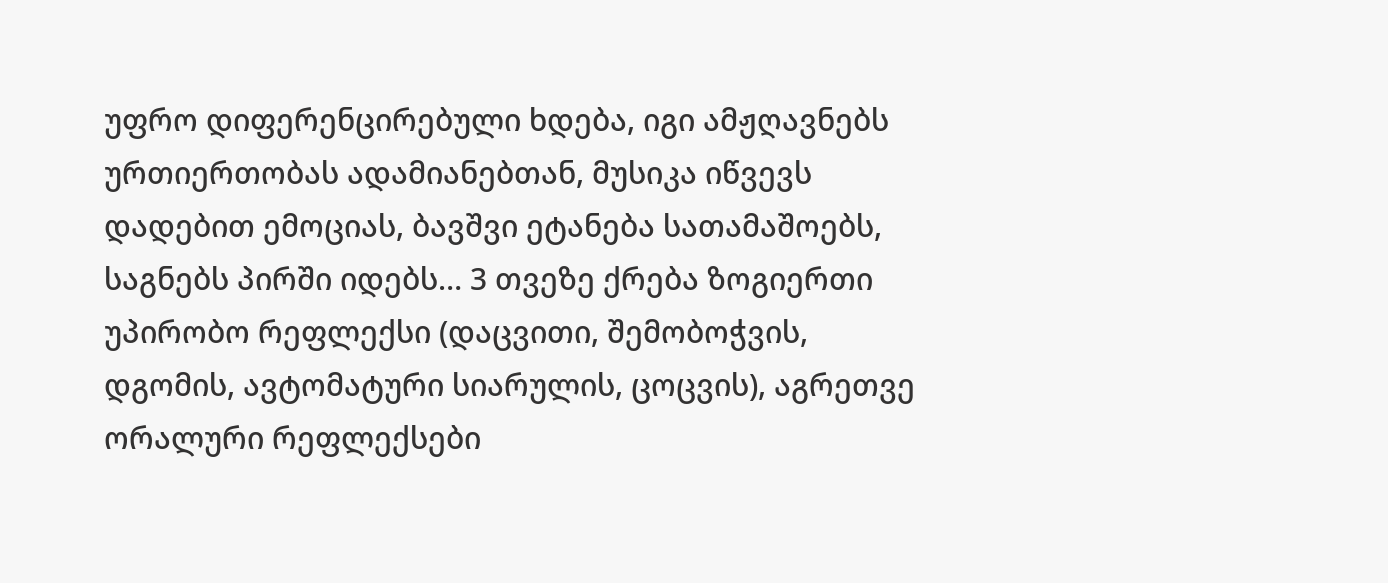უფრო დიფერენცირებული ხდება, იგი ამჟღავნებს ურთიერთობას ადამიანებთან, მუსიკა იწვევს დადებით ემოციას, ბავშვი ეტანება სათამაშოებს, საგნებს პირში იდებს… 3 თვეზე ქრება ზოგიერთი უპირობო რეფლექსი (დაცვითი, შემობოჭვის, დგომის, ავტომატური სიარულის, ცოცვის), აგრეთვე ორალური რეფლექსები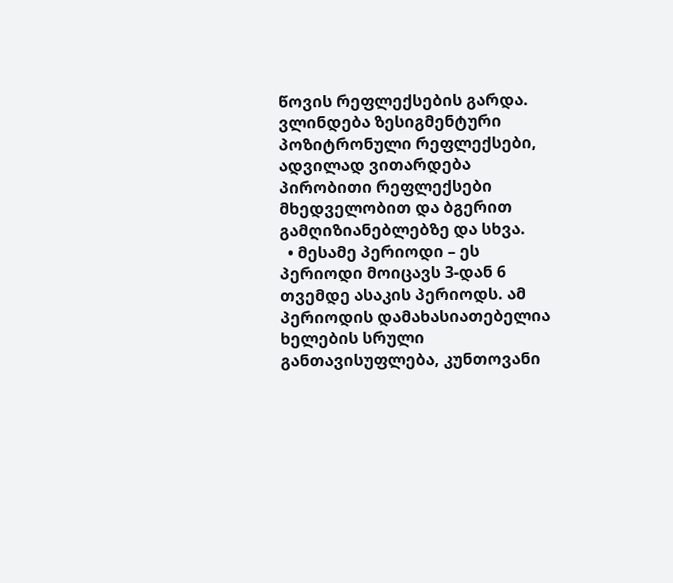წოვის რეფლექსების გარდა. ვლინდება ზესიგმენტური პოზიტრონული რეფლექსები, ადვილად ვითარდება პირობითი რეფლექსები მხედველობით და ბგერით გამღიზიანებლებზე და სხვა.
  • მესამე პერიოდი – ეს პერიოდი მოიცავს 3-დან 6 თვემდე ასაკის პერიოდს. ამ პერიოდის დამახასიათებელია ხელების სრული განთავისუფლება, კუნთოვანი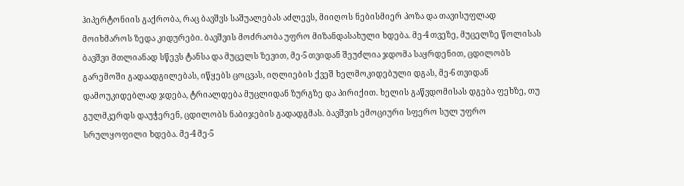ჰიპერტონიის გაქრობა, რაც ბავშვს საშუალებას აძლევს, მიიღოს ნებისმიერ პოზა და თავისუფლად მოიხმაროს ზედა კიდურები. ბავშვის მოძრაობა უფრო მიზანდასახული ხდება. მე-4 თვეზე, მუცელზე წოლისას ბავშვი მთლიანად სწევს ტანსა და მუცელს ზევით, მე-5 თვიდან შეუძლია ჯდომა საყრდენით, ცდილობს გარემოში გადაადგილებას, იწყებს ცოცვას, იღლიების ქვეშ ხელმოკიდებული დგას, მე-6 თვიდან დამოუკიდებლად ჯდება, ტრიალდება მუცლიდან ზურგზე და პირიქით. ხელის გაწვდომისას დგება ფეხზე, თუ გულმკერდს დაუჭერენ, ცდილობს ნაბიჯების გადადგმას. ბავშვის ემოციური სფერო სულ უფრო სრულყოფილი ხდება. მე-4 მე-5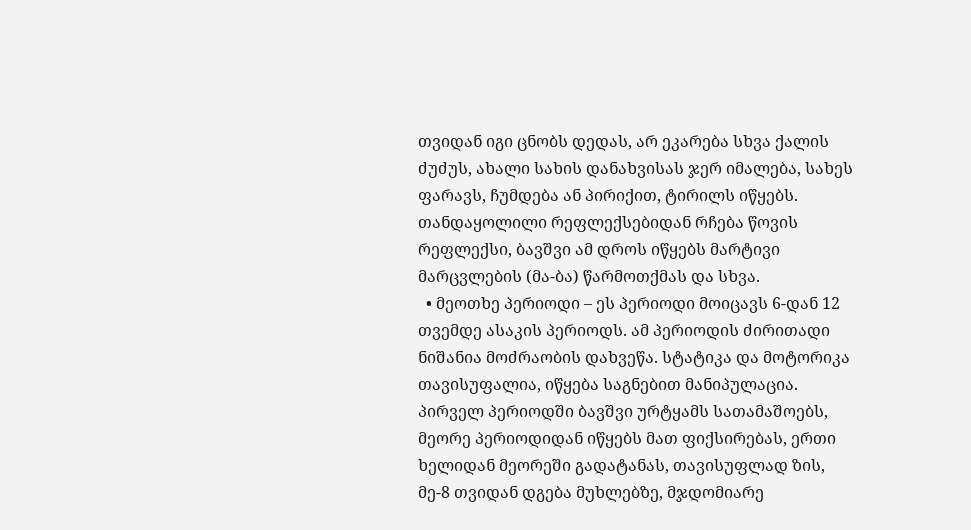თვიდან იგი ცნობს დედას, არ ეკარება სხვა ქალის ძუძუს, ახალი სახის დანახვისას ჯერ იმალება, სახეს ფარავს, ჩუმდება ან პირიქით, ტირილს იწყებს. თანდაყოლილი რეფლექსებიდან რჩება წოვის რეფლექსი, ბავშვი ამ დროს იწყებს მარტივი მარცვლების (მა-ბა) წარმოთქმას და სხვა.
  • მეოთხე პერიოდი – ეს პერიოდი მოიცავს 6-დან 12 თვემდე ასაკის პერიოდს. ამ პერიოდის ძირითადი ნიშანია მოძრაობის დახვეწა. სტატიკა და მოტორიკა თავისუფალია, იწყება საგნებით მანიპულაცია. პირველ პერიოდში ბავშვი ურტყამს სათამაშოებს, მეორე პერიოდიდან იწყებს მათ ფიქსირებას, ერთი ხელიდან მეორეში გადატანას, თავისუფლად ზის, მე-8 თვიდან დგება მუხლებზე, მჯდომიარე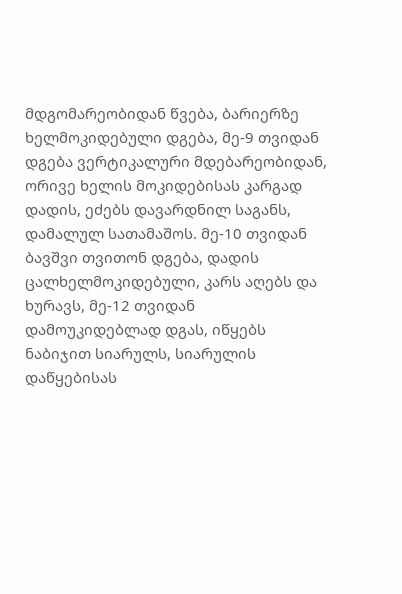მდგომარეობიდან წვება, ბარიერზე ხელმოკიდებული დგება, მე-9 თვიდან დგება ვერტიკალური მდებარეობიდან, ორივე ხელის მოკიდებისას კარგად დადის, ეძებს დავარდნილ საგანს, დამალულ სათამაშოს. მე-10 თვიდან ბავშვი თვითონ დგება, დადის ცალხელმოკიდებული, კარს აღებს და ხურავს, მე-12 თვიდან დამოუკიდებლად დგას, იწყებს ნაბიჯით სიარულს, სიარულის დაწყებისას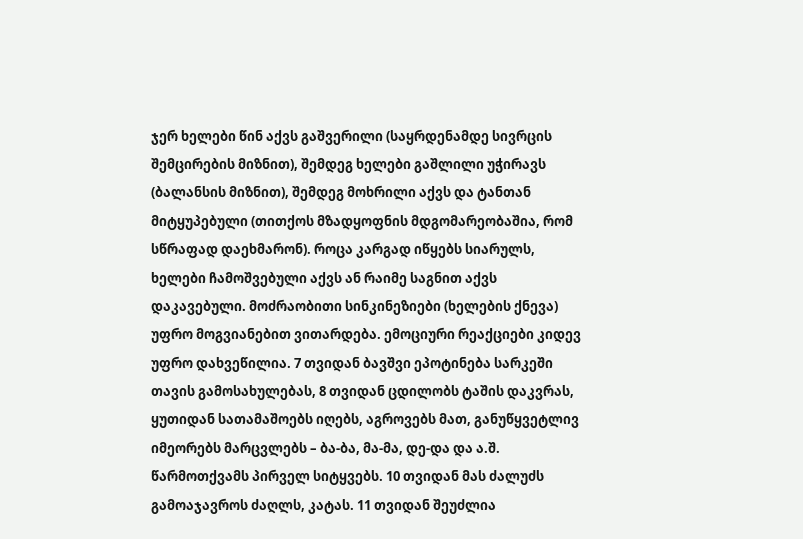ჯერ ხელები წინ აქვს გაშვერილი (საყრდენამდე სივრცის შემცირების მიზნით), შემდეგ ხელები გაშლილი უჭირავს (ბალანსის მიზნით), შემდეგ მოხრილი აქვს და ტანთან მიტყუპებული (თითქოს მზადყოფნის მდგომარეობაშია, რომ სწრაფად დაეხმარონ). როცა კარგად იწყებს სიარულს, ხელები ჩამოშვებული აქვს ან რაიმე საგნით აქვს დაკავებული. მოძრაობითი სინკინეზიები (ხელების ქნევა) უფრო მოგვიანებით ვითარდება. ემოციური რეაქციები კიდევ უფრო დახვეწილია. 7 თვიდან ბავშვი ეპოტინება სარკეში თავის გამოსახულებას, 8 თვიდან ცდილობს ტაშის დაკვრას, ყუთიდან სათამაშოებს იღებს, აგროვებს მათ, განუწყვეტლივ იმეორებს მარცვლებს – ბა-ბა, მა-მა, დე-და და ა.შ. წარმოთქვამს პირველ სიტყვებს. 10 თვიდან მას ძალუძს გამოაჯავროს ძაღლს, კატას. 11 თვიდან შეუძლია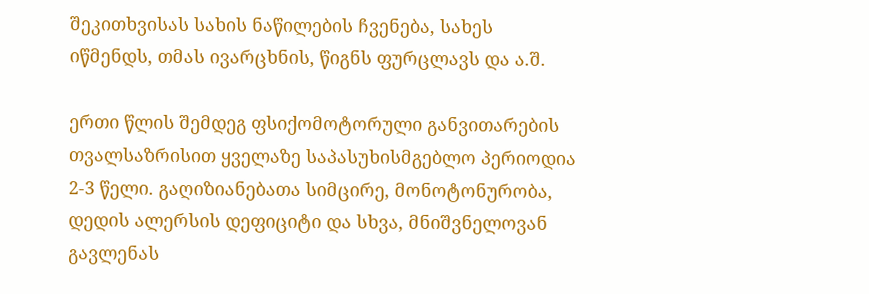შეკითხვისას სახის ნაწილების ჩვენება, სახეს იწმენდს, თმას ივარცხნის, წიგნს ფურცლავს და ა.შ.

ერთი წლის შემდეგ ფსიქომოტორული განვითარების თვალსაზრისით ყველაზე საპასუხისმგებლო პერიოდია 2-3 წელი. გაღიზიანებათა სიმცირე, მონოტონურობა, დედის ალერსის დეფიციტი და სხვა, მნიშვნელოვან გავლენას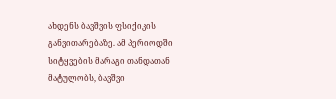ახდენს ბავშვის ფსიქიკის განვითარებაზე. ამ პერიოდში სიტყვების მარაგი თანდათან მატულობს, ბავშვი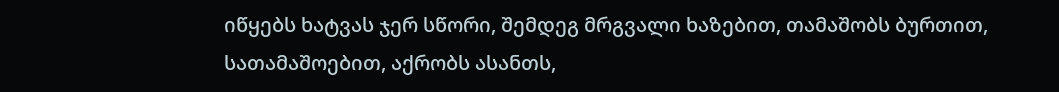იწყებს ხატვას ჯერ სწორი, შემდეგ მრგვალი ხაზებით, თამაშობს ბურთით, სათამაშოებით, აქრობს ასანთს,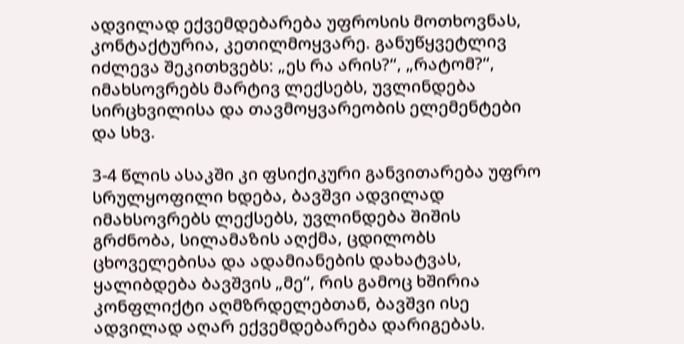ადვილად ექვემდებარება უფროსის მოთხოვნას, კონტაქტურია, კეთილმოყვარე. განუწყვეტლივ იძლევა შეკითხვებს: „ეს რა არის?“, „რატომ?“, იმახსოვრებს მარტივ ლექსებს, უვლინდება სირცხვილისა და თავმოყვარეობის ელემენტები და სხვ.

3-4 წლის ასაკში კი ფსიქიკური განვითარება უფრო სრულყოფილი ხდება, ბავშვი ადვილად იმახსოვრებს ლექსებს, უვლინდება შიშის გრძნობა, სილამაზის აღქმა, ცდილობს ცხოველებისა და ადამიანების დახატვას, ყალიბდება ბავშვის „მე“, რის გამოც ხშირია კონფლიქტი აღმზრდელებთან, ბავშვი ისე ადვილად აღარ ექვემდებარება დარიგებას.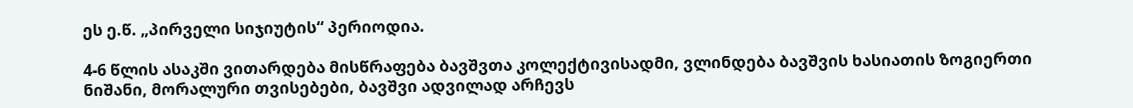ეს ე.წ. „პირველი სიჯიუტის“ პერიოდია.

4-6 წლის ასაკში ვითარდება მისწრაფება ბავშვთა კოლექტივისადმი, ვლინდება ბავშვის ხასიათის ზოგიერთი ნიშანი, მორალური თვისებები, ბავშვი ადვილად არჩევს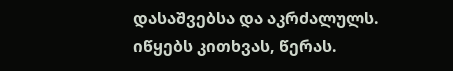დასაშვებსა და აკრძალულს. იწყებს კითხვას, წერას.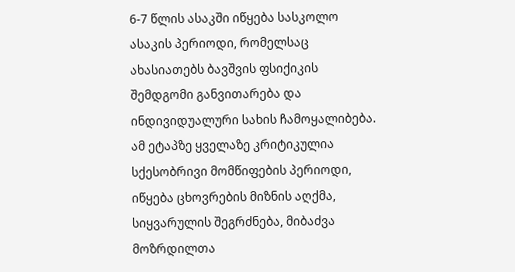6-7 წლის ასაკში იწყება სასკოლო ასაკის პერიოდი, რომელსაც ახასიათებს ბავშვის ფსიქიკის შემდგომი განვითარება და ინდივიდუალური სახის ჩამოყალიბება. ამ ეტაპზე ყველაზე კრიტიკულია სქესობრივი მომწიფების პერიოდი, იწყება ცხოვრების მიზნის აღქმა, სიყვარულის შეგრძნება, მიბაძვა მოზრდილთა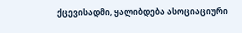ქცევისადმი, ყალიბდება ასოციაციური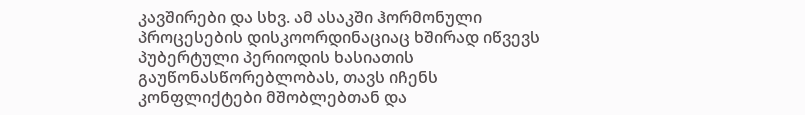კავშირები და სხვ. ამ ასაკში ჰორმონული პროცესების დისკოორდინაციაც ხშირად იწვევს პუბერტული პერიოდის ხასიათის გაუწონასწორებლობას, თავს იჩენს კონფლიქტები მშობლებთან და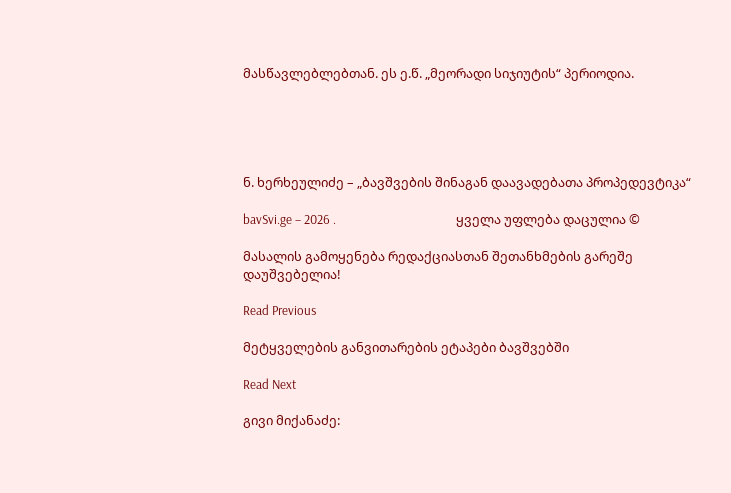მასწავლებლებთან. ეს ე.წ. „მეორადი სიჯიუტის“ პერიოდია.





ნ. ხერხეულიძე – „ბავშვების შინაგან დაავადებათა პროპედევტიკა“

bavSvi.ge – 2026 .                                        ყველა უფლება დაცულია ©

მასალის გამოყენება რედაქციასთან შეთანხმების გარეშე დაუშვებელია!

Read Previous

მეტყველების განვითარების ეტაპები ბავშვებში

Read Next

გივი მიქანაძე: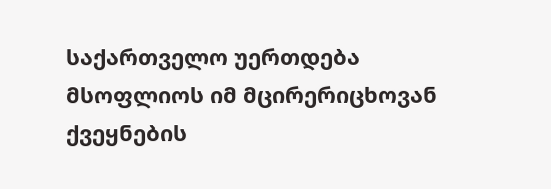საქართველო უერთდება მსოფლიოს იმ მცირერიცხოვან ქვეყნების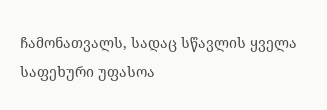ჩამონათვალს, სადაც სწავლის ყველა საფეხური უფასოა